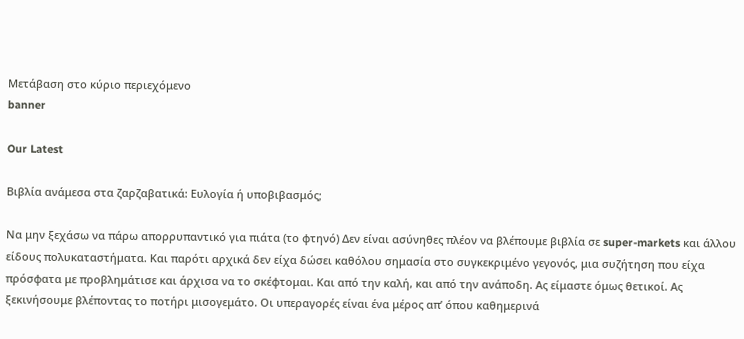Μετάβαση στο κύριο περιεχόμενο
banner

Our Latest

Βιβλία ανάμεσα στα ζαρζαβατικά: Ευλογία ή υποβιβασμός;

Να μην ξεχάσω να πάρω απορρυπαντικό για πιάτα (το φτηνό) Δεν είναι ασύνηθες πλέον να βλέπουμε βιβλία σε super-markets και άλλου είδους πολυκαταστήματα. Και παρότι αρχικά δεν είχα δώσει καθόλου σημασία στο συγκεκριμένο γεγονός, μια συζήτηση που είχα πρόσφατα με προβλημάτισε και άρχισα να το σκέφτομαι. Και από την καλή, και από την ανάποδη. Ας είμαστε όμως θετικοί. Ας ξεκινήσουμε βλέποντας το ποτήρι μισογεμάτο. Οι υπεραγορές είναι ένα μέρος απ’ όπου καθημερινά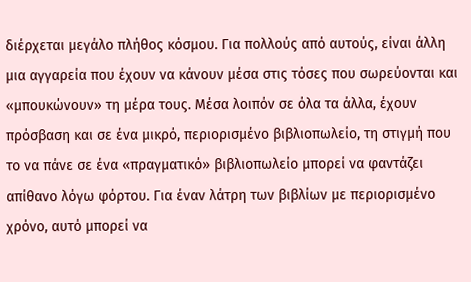διέρχεται μεγάλο πλήθος κόσμου. Για πολλούς από αυτούς, είναι άλλη μια αγγαρεία που έχουν να κάνουν μέσα στις τόσες που σωρεύονται και «μπουκώνουν» τη μέρα τους. Μέσα λοιπόν σε όλα τα άλλα, έχουν πρόσβαση και σε ένα μικρό, περιορισμένο βιβλιοπωλείο, τη στιγμή που το να πάνε σε ένα «πραγματικό» βιβλιοπωλείο μπορεί να φαντάζει απίθανο λόγω φόρτου. Για έναν λάτρη των βιβλίων με περιορισμένο χρόνο, αυτό μπορεί να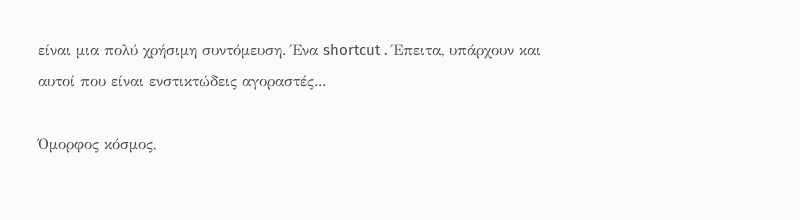είναι μια πολύ χρήσιμη συντόμευση. Ένα shortcut . Έπειτα, υπάρχουν και αυτοί που είναι ενστικτώδεις αγοραστές...

Όμορφος κόσμος,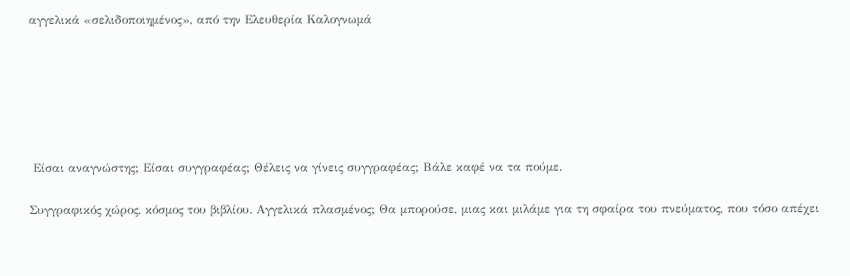αγγελικά «σελιδοποιημένος», από την Ελευθερία Καλογνωμά






 Είσαι αναγνώστης; Είσαι συγγραφέας; Θέλεις να γίνεις συγγραφέας; Βάλε καφέ να τα πούμε.

Συγγραφικός χώρος, κόσμος του βιβλίου. Αγγελικά πλασμένος; Θα μπορούσε, μιας και μιλάμε για τη σφαίρα του πνεύματος, που τόσο απέχει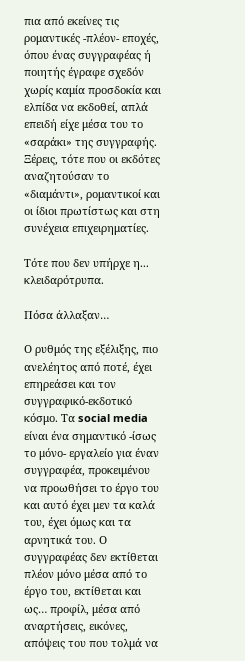πια από εκείνες τις ρομαντικές -πλέον- εποχές, όπου ένας συγγραφέας ή ποιητής έγραφε σχεδόν χωρίς καμία προσδοκία και ελπίδα να εκδοθεί, απλά επειδή είχε μέσα του το «σαράκι» της συγγραφής. Ξέρεις, τότε που οι εκδότες αναζητούσαν το «διαμάντι», ρομαντικοί και οι ίδιοι πρωτίστως και στη συνέχεια επιχειρηματίες.

Τότε που δεν υπήρχε η... κλειδαρότρυπα.

Πόσα άλλαξαν…

Ο ρυθμός της εξέλιξης, πιο ανελέητος από ποτέ, έχει επηρεάσει και τον συγγραφικό-εκδοτικό κόσμο. Τα social media είναι ένα σημαντικό -ίσως το μόνο- εργαλείο για έναν συγγραφέα, προκειμένου να προωθήσει το έργο του και αυτό έχει μεν τα καλά του, έχει όμως και τα αρνητικά του. Ο συγγραφέας δεν εκτίθεται πλέον μόνο μέσα από το έργο του, εκτίθεται και ως… προφίλ, μέσα από αναρτήσεις, εικόνες, απόψεις του που τολμά να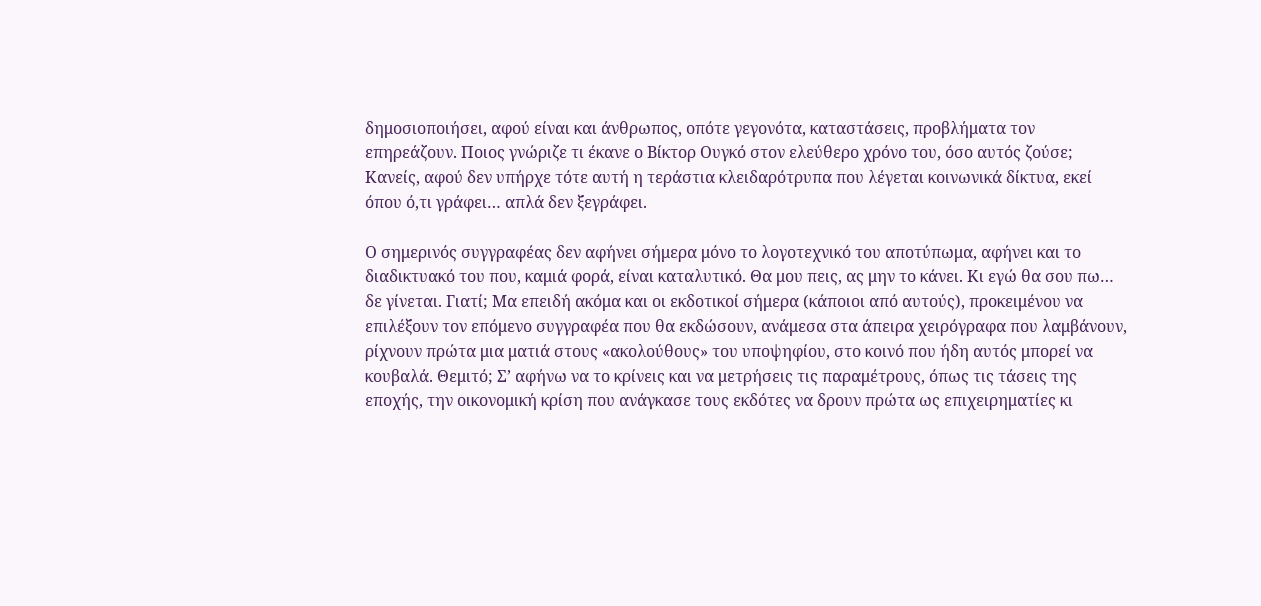δημοσιοποιήσει, αφού είναι και άνθρωπος, οπότε γεγονότα, καταστάσεις, προβλήματα τον επηρεάζουν. Ποιος γνώριζε τι έκανε ο Βίκτορ Ουγκό στον ελεύθερο χρόνο του, όσο αυτός ζούσε; Κανείς, αφού δεν υπήρχε τότε αυτή η τεράστια κλειδαρότρυπα που λέγεται κοινωνικά δίκτυα, εκεί όπου ό,τι γράφει… απλά δεν ξεγράφει.

Ο σημερινός συγγραφέας δεν αφήνει σήμερα μόνο το λογοτεχνικό του αποτύπωμα, αφήνει και το διαδικτυακό του που, καμιά φορά, είναι καταλυτικό. Θα μου πεις, ας μην το κάνει. Κι εγώ θα σου πω… δε γίνεται. Γιατί; Μα επειδή ακόμα και οι εκδοτικοί σήμερα (κάποιοι από αυτούς), προκειμένου να επιλέξουν τον επόμενο συγγραφέα που θα εκδώσουν, ανάμεσα στα άπειρα χειρόγραφα που λαμβάνουν, ρίχνουν πρώτα μια ματιά στους «ακολούθους» του υποψηφίου, στο κοινό που ήδη αυτός μπορεί να κουβαλά. Θεμιτό; Σ’ αφήνω να το κρίνεις και να μετρήσεις τις παραμέτρους, όπως τις τάσεις της εποχής, την οικονομική κρίση που ανάγκασε τους εκδότες να δρουν πρώτα ως επιχειρηματίες κι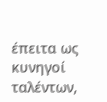έπειτα ως κυνηγοί ταλέντων,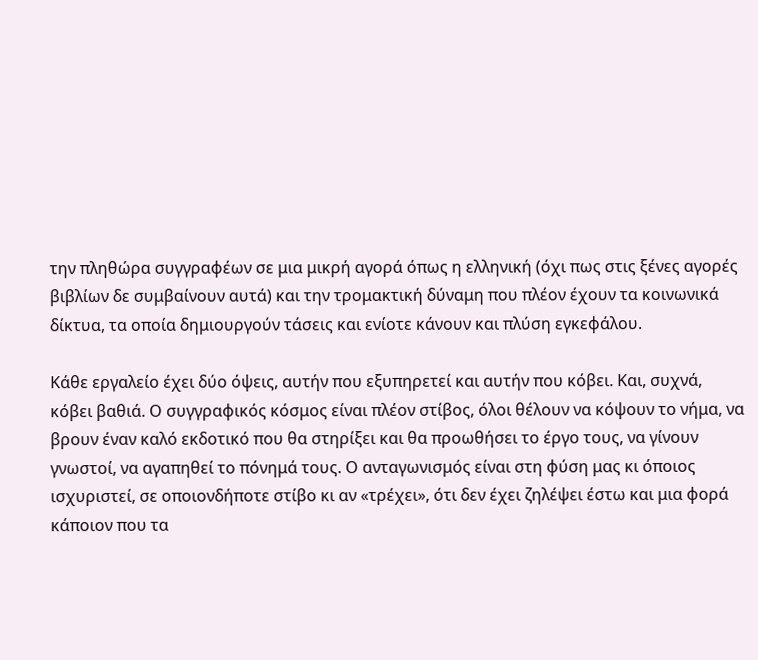την πληθώρα συγγραφέων σε μια μικρή αγορά όπως η ελληνική (όχι πως στις ξένες αγορές βιβλίων δε συμβαίνουν αυτά) και την τρομακτική δύναμη που πλέον έχουν τα κοινωνικά δίκτυα, τα οποία δημιουργούν τάσεις και ενίοτε κάνουν και πλύση εγκεφάλου.

Κάθε εργαλείο έχει δύο όψεις, αυτήν που εξυπηρετεί και αυτήν που κόβει. Και, συχνά, κόβει βαθιά. Ο συγγραφικός κόσμος είναι πλέον στίβος, όλοι θέλουν να κόψουν το νήμα, να βρουν έναν καλό εκδοτικό που θα στηρίξει και θα προωθήσει το έργο τους, να γίνουν γνωστοί, να αγαπηθεί το πόνημά τους. Ο ανταγωνισμός είναι στη φύση μας κι όποιος ισχυριστεί, σε οποιονδήποτε στίβο κι αν «τρέχει», ότι δεν έχει ζηλέψει έστω και μια φορά κάποιον που τα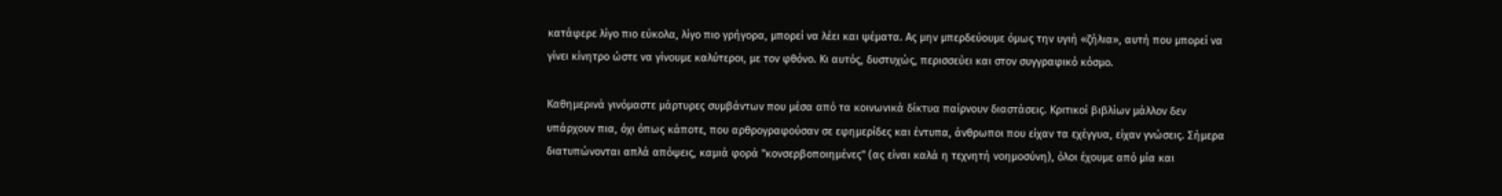κατάφερε λίγο πιο εύκολα, λίγο πιο γρήγορα, μπορεί να λέει και ψέματα. Ας μην μπερδεύουμε όμως την υγιή «ζήλια», αυτή που μπορεί να γίνει κίνητρο ώστε να γίνουμε καλύτεροι, με τον φθόνο. Κι αυτός, δυστυχώς, περισσεύει και στον συγγραφικό κόσμο.

Καθημερινά γινόμαστε μάρτυρες συμβάντων που μέσα από τα κοινωνικά δίκτυα παίρνουν διαστάσεις. Κριτικοί βιβλίων μάλλον δεν υπάρχουν πια, όχι όπως κάποτε, που αρθρογραφούσαν σε εφημερίδες και έντυπα, άνθρωποι που είχαν τα εχέγγυα, είχαν γνώσεις. Σήμερα διατυπώνονται απλά απόψεις, καμιά φορά "κονσερβοποιημένες" (ας είναι καλά η τεχνητή νοημοσύνη), όλοι έχουμε από μία και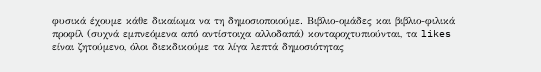φυσικά έχουμε κάθε δικαίωμα να τη δημοσιοποιούμε. Βιβλιο-ομάδες και βιβλιο-φιλικά προφίλ (συχνά εμπνεόμενα από αντίστοιχα αλλοδαπά) κονταροχτυπιούνται, τα likes είναι ζητούμενο, όλοι διεκδικούμε τα λίγα λεπτά δημοσιότητας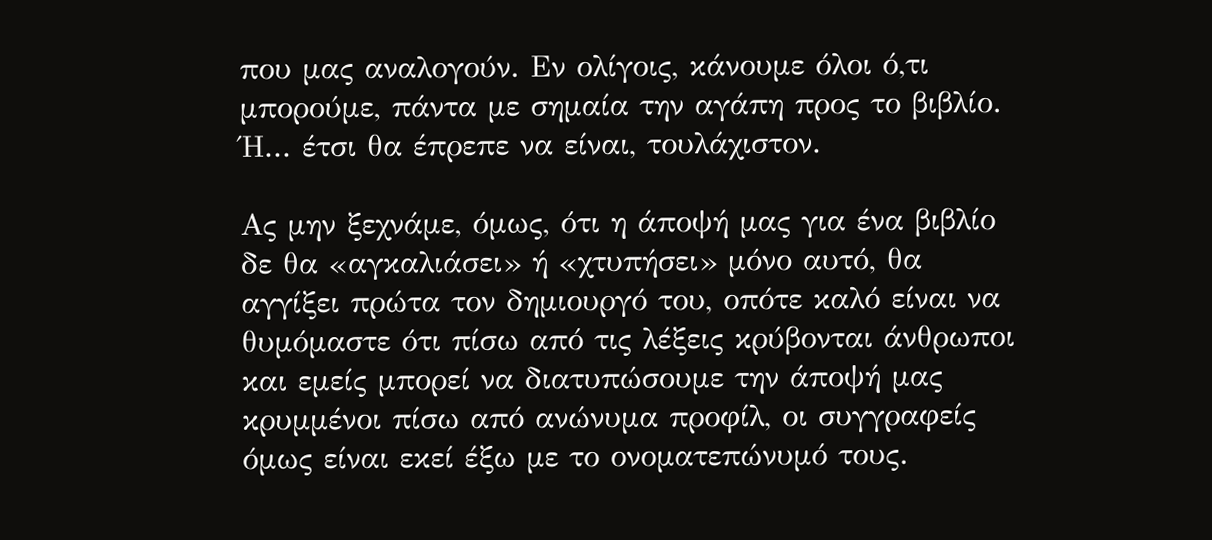που μας αναλογούν. Εν ολίγοις, κάνουμε όλοι ό,τι μπορούμε, πάντα με σημαία την αγάπη προς το βιβλίο. Ή... έτσι θα έπρεπε να είναι, τουλάχιστον.

Ας μην ξεχνάμε, όμως, ότι η άποψή μας για ένα βιβλίο δε θα «αγκαλιάσει» ή «χτυπήσει» μόνο αυτό, θα αγγίξει πρώτα τον δημιουργό του, οπότε καλό είναι να θυμόμαστε ότι πίσω από τις λέξεις κρύβονται άνθρωποι και εμείς μπορεί να διατυπώσουμε την άποψή μας κρυμμένοι πίσω από ανώνυμα προφίλ, οι συγγραφείς όμως είναι εκεί έξω με το ονοματεπώνυμό τους.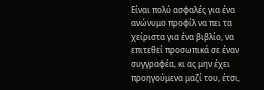Είναι πολύ ασφαλές για ένα ανώνυμο προφίλ να πει τα χείριστα για ένα βιβλίο, να επιτεθεί προσωπικά σε έναν συγγραφέα, κι ας μην έχει προηγούμενα μαζί του, έτσι,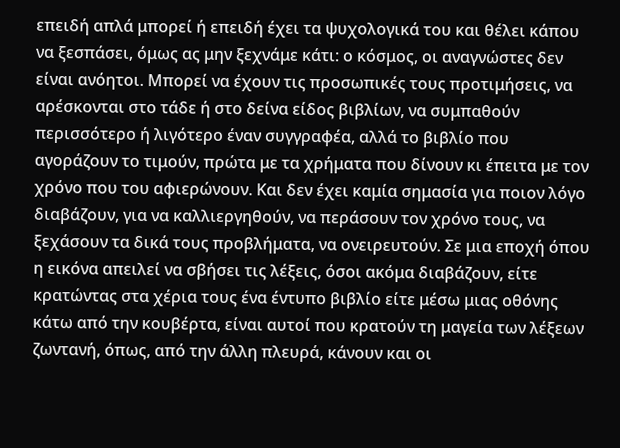επειδή απλά μπορεί ή επειδή έχει τα ψυχολογικά του και θέλει κάπου να ξεσπάσει, όμως ας μην ξεχνάμε κάτι: ο κόσμος, οι αναγνώστες δεν είναι ανόητοι. Μπορεί να έχουν τις προσωπικές τους προτιμήσεις, να αρέσκονται στο τάδε ή στο δείνα είδος βιβλίων, να συμπαθούν περισσότερο ή λιγότερο έναν συγγραφέα, αλλά το βιβλίο που αγοράζουν το τιμούν, πρώτα με τα χρήματα που δίνουν κι έπειτα με τον χρόνο που του αφιερώνουν. Και δεν έχει καμία σημασία για ποιον λόγο διαβάζουν, για να καλλιεργηθούν, να περάσουν τον χρόνο τους, να ξεχάσουν τα δικά τους προβλήματα, να ονειρευτούν. Σε μια εποχή όπου η εικόνα απειλεί να σβήσει τις λέξεις, όσοι ακόμα διαβάζουν, είτε κρατώντας στα χέρια τους ένα έντυπο βιβλίο είτε μέσω μιας οθόνης κάτω από την κουβέρτα, είναι αυτοί που κρατούν τη μαγεία των λέξεων ζωντανή, όπως, από την άλλη πλευρά, κάνουν και οι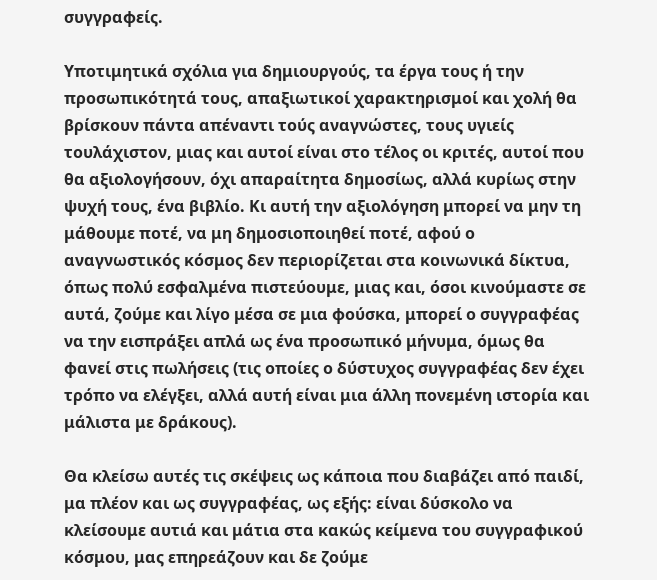συγγραφείς.

Υποτιμητικά σχόλια για δημιουργούς, τα έργα τους ή την προσωπικότητά τους, απαξιωτικοί χαρακτηρισμοί και χολή θα βρίσκουν πάντα απέναντι τούς αναγνώστες, τους υγιείς τουλάχιστον, μιας και αυτοί είναι στο τέλος οι κριτές, αυτοί που θα αξιολογήσουν, όχι απαραίτητα δημοσίως, αλλά κυρίως στην ψυχή τους, ένα βιβλίο. Κι αυτή την αξιολόγηση μπορεί να μην τη μάθουμε ποτέ, να μη δημοσιοποιηθεί ποτέ, αφού ο αναγνωστικός κόσμος δεν περιορίζεται στα κοινωνικά δίκτυα, όπως πολύ εσφαλμένα πιστεύουμε, μιας και, όσοι κινούμαστε σε αυτά, ζούμε και λίγο μέσα σε μια φούσκα, μπορεί ο συγγραφέας να την εισπράξει απλά ως ένα προσωπικό μήνυμα, όμως θα φανεί στις πωλήσεις (τις οποίες ο δύστυχος συγγραφέας δεν έχει τρόπο να ελέγξει, αλλά αυτή είναι μια άλλη πονεμένη ιστορία και μάλιστα με δράκους).

Θα κλείσω αυτές τις σκέψεις ως κάποια που διαβάζει από παιδί, μα πλέον και ως συγγραφέας, ως εξής: είναι δύσκολο να κλείσουμε αυτιά και μάτια στα κακώς κείμενα του συγγραφικού κόσμου, μας επηρεάζουν και δε ζούμε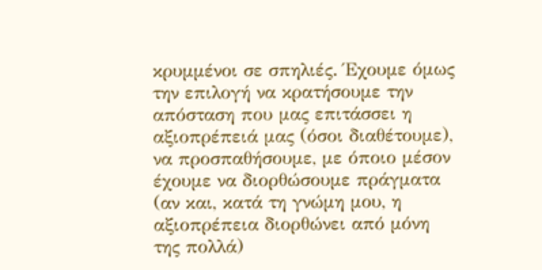κρυμμένοι σε σπηλιές. Έχουμε όμως την επιλογή να κρατήσουμε την απόσταση που μας επιτάσσει η αξιοπρέπειά μας (όσοι διαθέτουμε), να προσπαθήσουμε, με όποιο μέσον έχουμε να διορθώσουμε πράγματα (αν και, κατά τη γνώμη μου, η αξιοπρέπεια διορθώνει από μόνη της πολλά)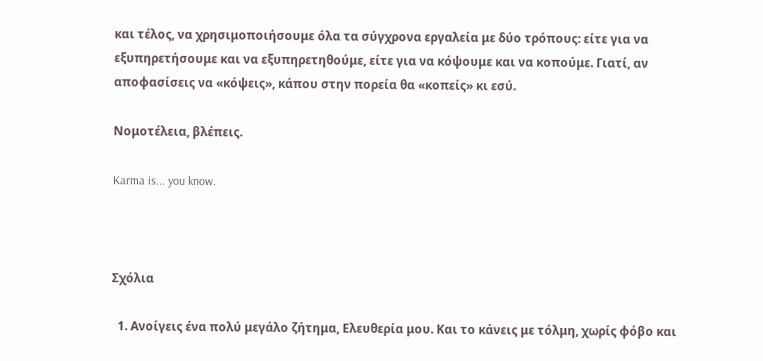και τέλος, να χρησιμοποιήσουμε όλα τα σύγχρονα εργαλεία με δύο τρόπους: είτε για να εξυπηρετήσουμε και να εξυπηρετηθούμε, είτε για να κόψουμε και να κοπούμε. Γιατί, αν αποφασίσεις να «κόψεις», κάπου στην πορεία θα «κοπείς» κι εσύ.

Νομοτέλεια, βλέπεις.

Karma is... you know.



Σχόλια

  1. Ανοίγεις ένα πολύ μεγάλο ζήτημα, Ελευθερία μου. Και το κάνεις με τόλμη, χωρίς φόβο και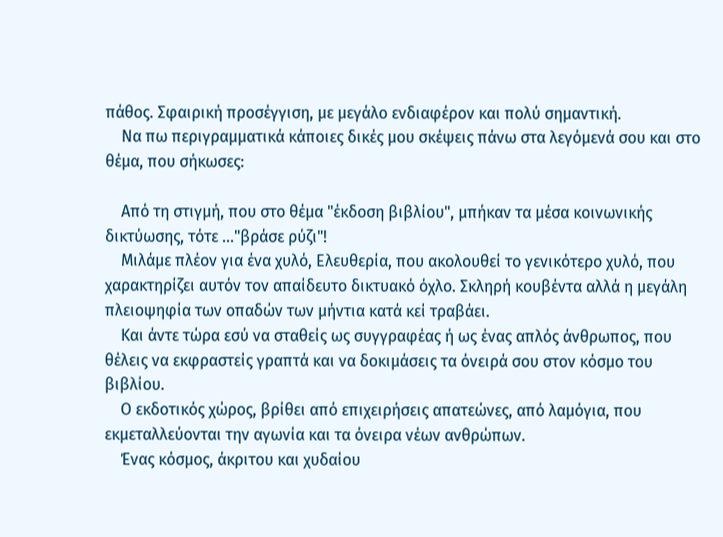πάθος. Σφαιρική προσέγγιση, με μεγάλο ενδιαφέρον και πολύ σημαντική.
    Να πω περιγραμματικά κάποιες δικές μου σκέψεις πάνω στα λεγόμενά σου και στο θέμα, που σήκωσες:

    Από τη στιγμή, που στο θέμα "έκδοση βιβλίου", μπήκαν τα μέσα κοινωνικής δικτύωσης, τότε ..."βράσε ρύζι"!
    Μιλάμε πλέον για ένα χυλό, Ελευθερία, που ακολουθεί το γενικότερο χυλό, που χαρακτηρίζει αυτόν τον απαίδευτο δικτυακό όχλο. Σκληρή κουβέντα αλλά η μεγάλη πλειοψηφία των οπαδών των μήντια κατά κεί τραβάει.
    Και άντε τώρα εσύ να σταθείς ως συγγραφέας ή ως ένας απλός άνθρωπος, που θέλεις να εκφραστείς γραπτά και να δοκιμάσεις τα όνειρά σου στον κόσμο του βιβλίου.
    Ο εκδοτικός χώρος, βρίθει από επιχειρήσεις απατεώνες, από λαμόγια, που εκμεταλλεύονται την αγωνία και τα όνειρα νέων ανθρώπων.
    Ένας κόσμος, άκριτου και χυδαίου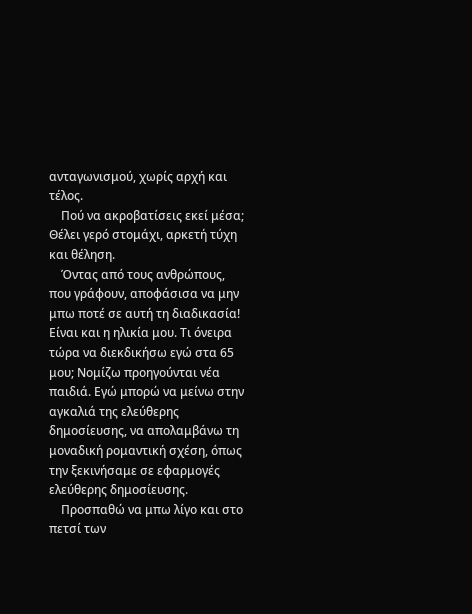ανταγωνισμού, χωρίς αρχή και τέλος.
    Πού να ακροβατίσεις εκεί μέσα; Θέλει γερό στομάχι, αρκετή τύχη και θέληση.
    Όντας από τους ανθρώπους, που γράφουν, αποφάσισα να μην μπω ποτέ σε αυτή τη διαδικασία! Είναι και η ηλικία μου. Τι όνειρα τώρα να διεκδικήσω εγώ στα 65 μου; Νομίζω προηγούνται νέα παιδιά. Εγώ μπορώ να μείνω στην αγκαλιά της ελεύθερης δημοσίευσης, να απολαμβάνω τη μοναδική ρομαντική σχέση, όπως την ξεκινήσαμε σε εφαρμογές ελεύθερης δημοσίευσης.
    Προσπαθώ να μπω λίγο και στο πετσί των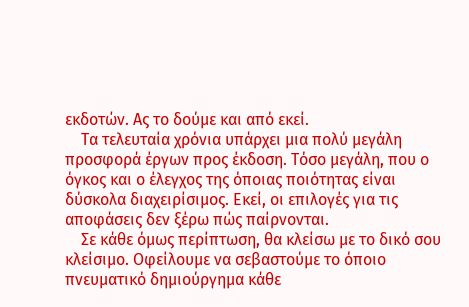εκδοτών. Ας το δούμε και από εκεί.
    Τα τελευταία χρόνια υπάρχει μια πολύ μεγάλη προσφορά έργων προς έκδοση. Τόσο μεγάλη, που ο όγκος και ο έλεγχος της όποιας ποιότητας είναι δύσκολα διαχειρίσιμος. Εκεί, οι επιλογές για τις αποφάσεις δεν ξέρω πώς παίρνονται.
    Σε κάθε όμως περίπτωση, θα κλείσω με το δικό σου κλείσιμο. Οφείλουμε να σεβαστούμε το όποιο πνευματικό δημιούργημα κάθε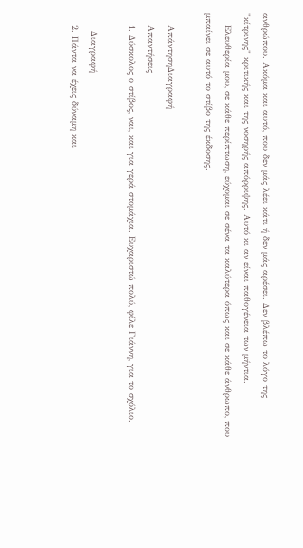ανθρώπου. Ακόμα και αυτό, που δεν μάς λέει κάτι ή δεν μάς αρέσει. Δεν βλέπω το λόγο της "κίτρινης" κριτικής και της νοσηρής απόρριψης. Αυτό κι αν είναι παθογένεια των μήντια.
    Ελευθερία μου, σε κάθε περίπτωση, εύχομαι σε σένα τα καλύτερα όπως και σε κάθε άνθρωπο, που μπαίνει σε αυτό το στίβο της έκδοσης.

    ΑπάντησηΔιαγραφή
    Απαντήσεις
    1. Δύσκολος ο στίβος, ναι, και για γερά στομάχια. Ευχαριστώ πολύ, φίλε Γιάννη, για το σχόλιο.

      Διαγραφή
    2. Πάντα να έχεις δύναμη και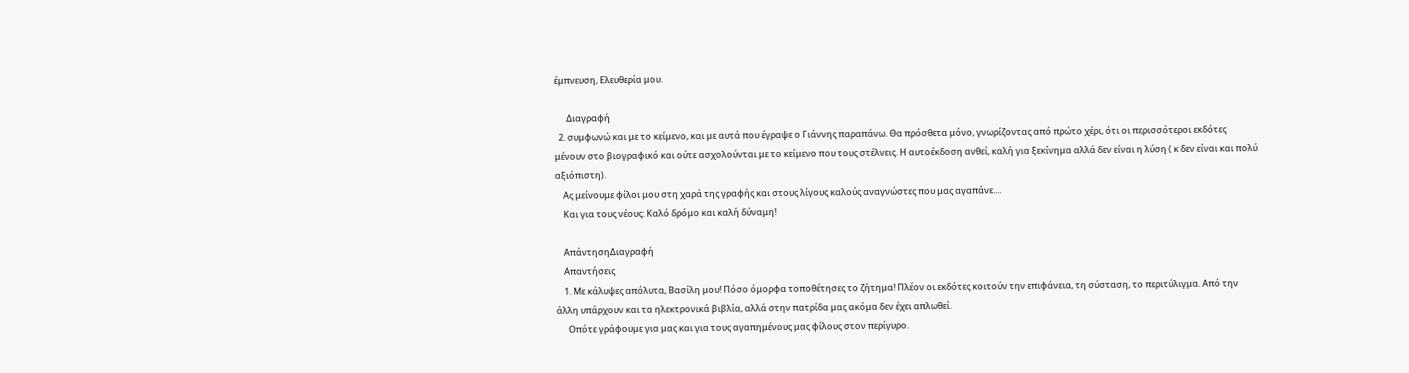έμπνευση, Ελευθερία μου.

      Διαγραφή
  2. συμφωνώ και με το κείμενο, και με αυτά που έγραψε ο Γιάννης παραπάνω. Θα πρόσθετα μόνο, γνωρίζοντας από πρώτο χέρι, ότι οι περισσότεροι εκδότες μένουν στο βιογραφικό και ούτε ασχολούνται με το κείμενο που τους στέλνεις. Η αυτοέκδοση ανθεί, καλή για ξεκίνημα αλλά δεν είναι η λύση ( κ δεν είναι και πολύ αξιόπιστη).
    Ας μείνουμε φίλοι μου στη χαρά της γραφής και στους λίγους καλούς αναγνώστες που μας αγαπάνε....
    Και για τους νέους: Καλό δρόμο και καλή δύναμη!

    ΑπάντησηΔιαγραφή
    Απαντήσεις
    1. Με κάλυψες απόλυτα, Βασίλη μου! Πόσο όμορφα τοποθέτησες το ζήτημα! Πλέον οι εκδότες κοιτούν την επιφάνεια, τη σύσταση, το περιτύλιγμα. Από την άλλη υπάρχουν και τα ηλεκτρονικά βιβλία, αλλά στην πατρίδα μας ακόμα δεν έχει απλωθεί.
      Οπότε γράφουμε για μας και για τους αγαπημένους μας φίλους στον περίγυρο.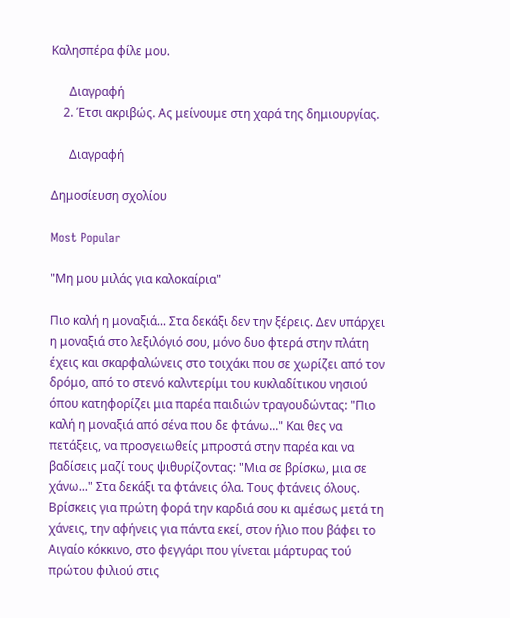Καλησπέρα φίλε μου.

      Διαγραφή
    2. Έτσι ακριβώς. Ας μείνουμε στη χαρά της δημιουργίας.

      Διαγραφή

Δημοσίευση σχολίου

Most Popular

"Μη μου μιλάς για καλοκαίρια"

Πιο καλή η μοναξιά... Στα δεκάξι δεν την ξέρεις. Δεν υπάρχει η μοναξιά στο λεξιλόγιό σου, μόνο δυο φτερά στην πλάτη έχεις και σκαρφαλώνεις στο τοιχάκι που σε χωρίζει από τον δρόμο, από το στενό καλντερίμι του κυκλαδίτικου νησιού όπου κατηφορίζει μια παρέα παιδιών τραγουδώντας: "Πιο καλή η μοναξιά από σένα που δε φτάνω..." Και θες να πετάξεις, να προσγειωθείς μπροστά στην παρέα και να βαδίσεις μαζί τους ψιθυρίζοντας: "Μια σε βρίσκω, μια σε χάνω..." Στα δεκάξι τα φτάνεις όλα. Τους φτάνεις όλους. Βρίσκεις για πρώτη φορά την καρδιά σου κι αμέσως μετά τη χάνεις, την αφήνεις για πάντα εκεί, στον ήλιο που βάφει το Αιγαίο κόκκινο, στο φεγγάρι που γίνεται μάρτυρας τού πρώτου φιλιού στις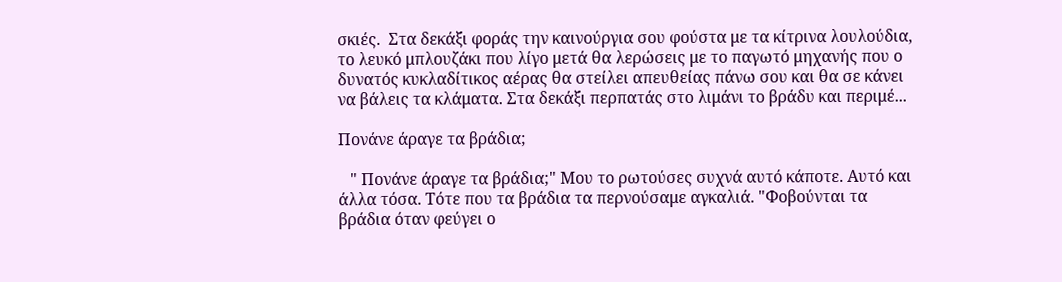σκιές.  Στα δεκάξι φοράς την καινούργια σου φούστα με τα κίτρινα λουλούδια, το λευκό μπλουζάκι που λίγο μετά θα λερώσεις με το παγωτό μηχανής που ο δυνατός κυκλαδίτικος αέρας θα στείλει απευθείας πάνω σου και θα σε κάνει να βάλεις τα κλάματα. Στα δεκάξι περπατάς στο λιμάνι το βράδυ και περιμέ...

Πονάνε άραγε τα βράδια;

   " Πονάνε άραγε τα βράδια;" Μου το ρωτούσες συχνά αυτό κάποτε. Αυτό και άλλα τόσα. Τότε που τα βράδια τα περνούσαμε αγκαλιά. "Φοβούνται τα βράδια όταν φεύγει ο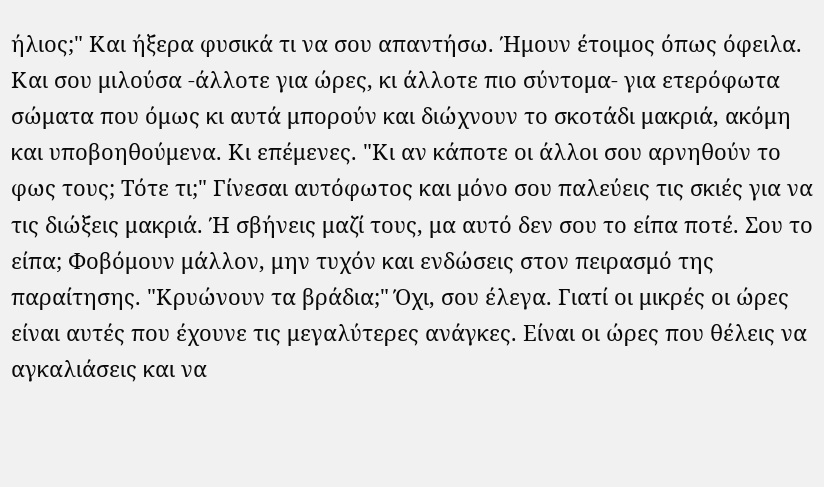ήλιος;" Και ήξερα φυσικά τι να σου απαντήσω. Ήμουν έτοιμος όπως όφειλα. Και σου μιλούσα -άλλοτε για ώρες, κι άλλοτε πιο σύντομα- για ετερόφωτα σώματα που όμως κι αυτά μπορούν και διώχνουν το σκοτάδι μακριά, ακόμη και υποβοηθούμενα. Κι επέμενες. "Κι αν κάποτε οι άλλοι σου αρνηθούν το φως τους; Τότε τι;" Γίνεσαι αυτόφωτος και μόνο σου παλεύεις τις σκιές για να τις διώξεις μακριά. Ή σβήνεις μαζί τους, μα αυτό δεν σου το είπα ποτέ. Σου το είπα; Φοβόμουν μάλλον, μην τυχόν και ενδώσεις στον πειρασμό της παραίτησης. "Κρυώνουν τα βράδια;" Όχι, σου έλεγα. Γιατί οι μικρές οι ώρες είναι αυτές που έχουνε τις μεγαλύτερες ανάγκες. Είναι οι ώρες που θέλεις να αγκαλιάσεις και να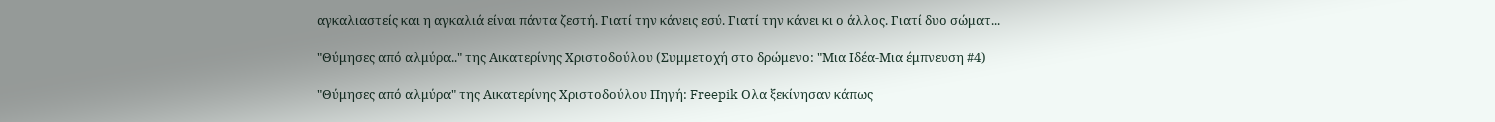αγκαλιαστείς και η αγκαλιά είναι πάντα ζεστή. Γιατί την κάνεις εσύ. Γιατί την κάνει κι ο άλλος. Γιατί δυο σώματ...

"Θύμησες από αλμύρα.." της Αικατερίνης Χριστοδούλου (Συμμετοχή στο δρώμενο: "Μια Ιδέα-Μια έμπνευση #4)

"Θύμησες από αλμύρα" της Αικατερίνης Χριστοδούλου Πηγή: Freepik Ολα ξεκίνησαν κάπως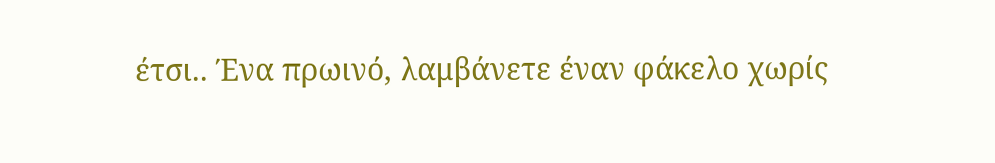έτσι.. Ένα πρωινό, λαμβάνετε έναν φάκελο χωρίς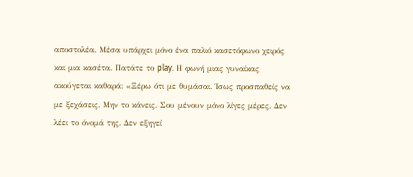αποστολέα. Μέσα υπάρχει μόνο ένα παλιό κασετόφωνο χειρός και μια κασέτα. Πατάτε το play. Η φωνή μιας γυναίκας ακούγεται καθαρά: «Ξέρω ότι με θυμάσαι. Ίσως προσπαθείς να με ξεχάσεις. Μην το κάνεις. Σου μένουν μόνο λίγες μέρες. Δεν λέει το όνομά της. Δεν εξηγεί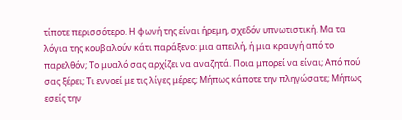τίποτε περισσότερο. Η φωνή της είναι ήρεμη, σχεδόν υπνωτιστική. Μα τα λόγια της κουβαλούν κάτι παράξενο: μια απειλή, ή μια κραυγή από το παρελθόν; Το μυαλό σας αρχίζει να αναζητά. Ποια μπορεί να είναι; Από πού σας ξέρει; Τι εννοεί με τις λίγες μέρες; Μήπως κάποτε την πληγώσατε; Μήπως εσείς την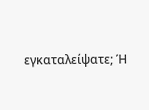εγκαταλείψατε; Ή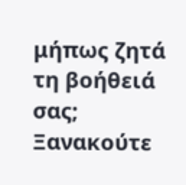μήπως ζητά τη βοήθειά σας; Ξανακούτε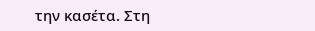την κασέτα. Στη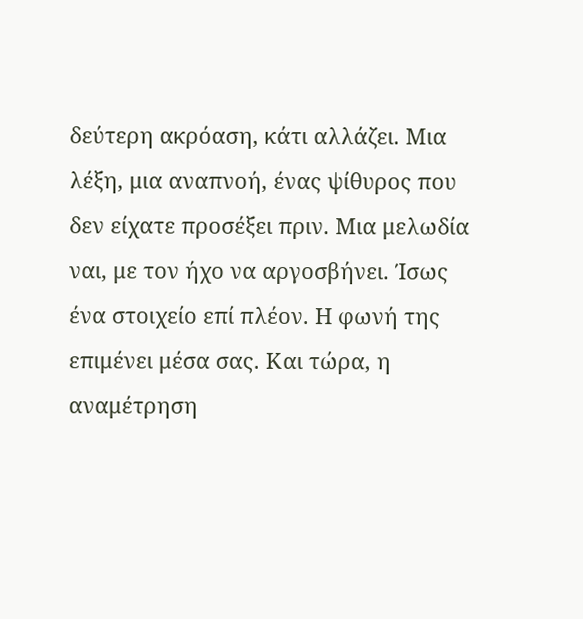δεύτερη ακρόαση, κάτι αλλάζει. Μια λέξη, μια αναπνοή, ένας ψίθυρος που δεν είχατε προσέξει πριν. Μια μελωδία ναι, με τον ήχο να αργοσβήνει. Ίσως ένα στοιχείο επί πλέον. Η φωνή της επιμένει μέσα σας. Και τώρα, η αναμέτρηση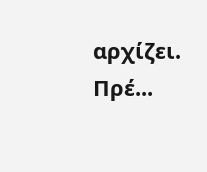αρχίζει. Πρέ...